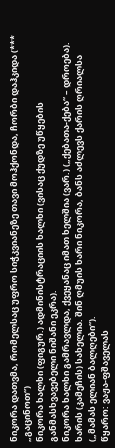ნიკორა დათვმა, რომელსაც უფრო სიჭკვიანეზე თავი მოჰქონდა, ჩორბი დაჰკიდა (*** „გაცინოთ“)
ნიკორა ხალხი (ფიგურ.) ადმინისტრაციის ხალხი (ვისაც ქუდზე უწყების განმასხვავებელი ნიშანი ეკრა).
ნიკორა ხალხი გამრავლდა, ქვეყანაც იმათ ხელშია (ვარ.) („ქებათა-ქება“ – დროება).
ხარის (კამეჩის) სახელია. შინ ღმუის ხარი ნიკორა, ბანს აძლევს ქარის ღრიალსა („მამას ელიან ბალღები“).
წყარო: ვაჟა-ფშაველას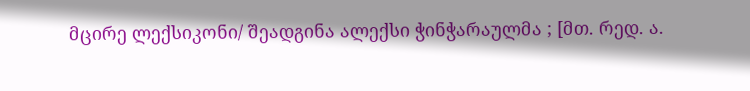მცირე ლექსიკონი/ შეადგინა ალექსი ჭინჭარაულმა ; [მთ. რედ. ა.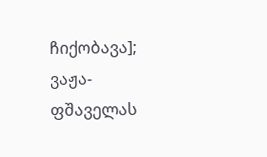ჩიქობავა]; ვაჟა-ფშაველას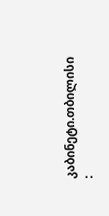კაბინეტი.თბილისი :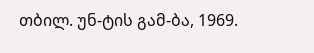თბილ. უნ-ტის გამ-ბა, 1969.